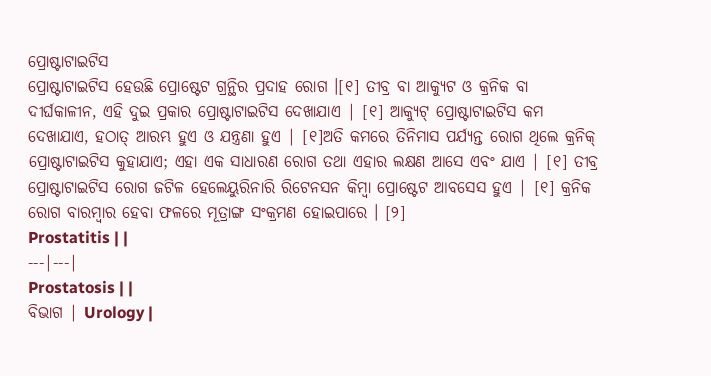ପ୍ରୋଷ୍ଟାଟାଇଟିସ
ପ୍ରୋଷ୍ଟାଟାଇଟିସ ହେଉଛି ପ୍ରୋଷ୍ଟେଟ ଗ୍ରନ୍ଥିର ପ୍ରଦାହ ରୋଗ ।[୧] ତୀବ୍ର ବା ଆକ୍ୟୁଟ ଓ କ୍ରନିକ ବା ଦୀର୍ଘକାଳୀନ, ଏହି ଦୁଇ ପ୍ରକାର ପ୍ରୋଷ୍ଟାଟାଇଟିସ ଦେଖାଯାଏ | [୧] ଆକ୍ୟୁଟ୍ ପ୍ରୋଷ୍ଟାଟାଇଟିସ କମ ଦେଖାଯାଏ, ହଠାତ୍ ଆରମ୍ଭ ହୁଏ ଓ ଯନ୍ତ୍ରଣା ହୁଏ | [୧]ଅତି କମରେ ତିନିମାସ ପର୍ଯ୍ୟନ୍ତ ରୋଗ ଥିଲେ କ୍ରନିକ୍ ପ୍ରୋଷ୍ଟାଟାଇଟିସ କୁହାଯାଏ; ଏହା ଏକ ସାଧାରଣ ରୋଗ ତଥା ଏହାର ଲକ୍ଷଣ ଆସେ ଏବଂ ଯାଏ | [୧] ତୀବ୍ର ପ୍ରୋଷ୍ଟାଟାଇଟିସ ରୋଗ ଜଟିଳ ହେଲେୟୁରିନାରି ରିଟେନସନ କିମ୍ବା ପ୍ରୋଷ୍ଟେଟ ଆବସେସ ହୁଏ | [୧] କ୍ରନିକ ରୋଗ ବାରମ୍ବାର ହେବା ଫଳରେ ମୂତ୍ରାଙ୍ଗ ସଂକ୍ରମଣ ହୋଇପାରେ । [୨]
Prostatitis | |
---|---|
Prostatosis | |
ବିଭାଗ | Urology |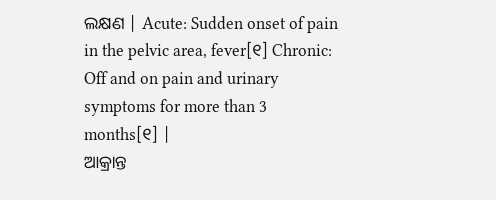ଲକ୍ଷଣ | Acute: Sudden onset of pain in the pelvic area, fever[୧] Chronic: Off and on pain and urinary symptoms for more than 3 months[୧] |
ଆକ୍ରାନ୍ତ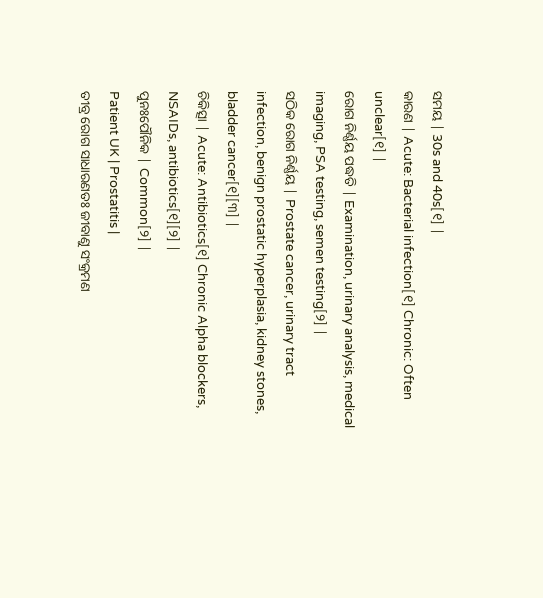ସମୟ | 30s and 40s[୧] |
କାରଣ | Acute: Bacterial infection[୧] Chronic: Often unclear[୧] |
ରୋଗ ନିର୍ଣ୍ଣୟ ପଦ୍ଧତି | Examination, urinary analysis, medical imaging, PSA testing, semen testing[୨] |
ସଠିକ ରୋଗ ନିର୍ଣ୍ଣୟ | Prostate cancer, urinary tract infection, benign prostatic hyperplasia, kidney stones, bladder cancer[୧][୩] |
ଚିକିତ୍ସା | Acute: Antibiotics[୧] Chronic Alpha blockers, NSAIDs, antibiotics[୧][୨] |
ପୁନଃପୌନିକ | Common[୨] |
Patient UK | Prostatitis |
ତୀବ୍ର ରୋଗ ସାଧାରଣତଃ ଜୀବାଣୁ ସଂକ୍ରମଣ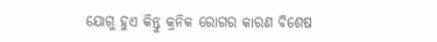ଯୋଗୁ ହୁଏ କିନ୍ତୁ କ୍ରନିକ ରୋଗର କାରଣ ବିଶେଷ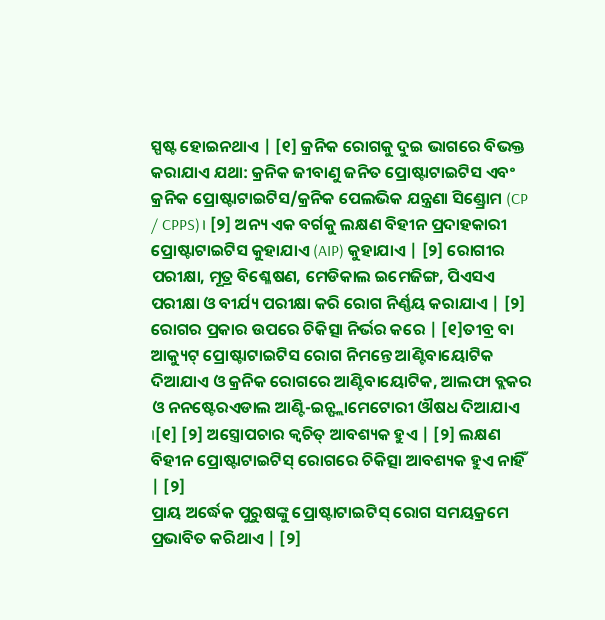ସ୍ପଷ୍ଟ ହୋଇନଥାଏ | [୧] କ୍ରନିକ ରୋଗକୁ ଦୁଇ ଭାଗରେ ବିଭକ୍ତ କରାଯାଏ ଯଥା: କ୍ରନିକ ଜୀବାଣୁ ଜନିତ ପ୍ରୋଷ୍ଟାଟାଇଟିସ ଏବଂ କ୍ରନିକ ପ୍ରୋଷ୍ଟାଟାଇଟିସ/କ୍ରନିକ ପେଲଭିକ ଯନ୍ତ୍ରଣା ସିଣ୍ଡ୍ରୋମ (CP / CPPS)। [୨] ଅନ୍ୟ ଏକ ବର୍ଗକୁ ଲକ୍ଷଣ ବିହୀନ ପ୍ରଦାହକାରୀ ପ୍ରୋଷ୍ଟାଟାଇଟିସ କୁହାଯାଏ (AIP) କୁହାଯାଏ | [୨] ରୋଗୀର ପରୀକ୍ଷା, ମୂତ୍ର ବିଶ୍ଳେଷଣ, ମେଡିକାଲ ଇମେଜିଙ୍ଗ, ପିଏସଏ ପରୀକ୍ଷା ଓ ବୀର୍ଯ୍ୟ ପରୀକ୍ଷା କରି ରୋଗ ନିର୍ଣ୍ଣୟ କରାଯାଏ | [୨]
ରୋଗର ପ୍ରକାର ଉପରେ ଚିକିତ୍ସା ନିର୍ଭର କରେ | [୧]ତୀବ୍ର ବା ଆକ୍ୟୁଟ୍ ପ୍ରୋଷ୍ଟାଟାଇଟିସ ରୋଗ ନିମନ୍ତେ ଆଣ୍ଟିବାୟୋଟିକ ଦିଆଯାଏ ଓ କ୍ରନିକ ରୋଗରେ ଆଣ୍ଟିବାୟୋଟିକ, ଆଲଫା ବ୍ଲକର ଓ ନନଷ୍ଟେରଏଡାଲ ଆଣ୍ଟି-ଇନ୍ଫ୍ଲାମେଟୋରୀ ଔଷଧ ଦିଆଯାଏ ।[୧] [୨] ଅସ୍ତ୍ରୋପଚାର କ୍ୱଚିତ୍ ଆବଶ୍ୟକ ହୁଏ | [୨] ଲକ୍ଷଣ ବିହୀନ ପ୍ରୋଷ୍ଟାଟାଇଟିସ୍ ରୋଗରେ ଚିକିତ୍ସା ଆବଶ୍ୟକ ହୁଏ ନାହିଁ | [୨]
ପ୍ରାୟ ଅର୍ଦ୍ଧେକ ପୁରୁଷଙ୍କୁ ପ୍ରୋଷ୍ଟାଟାଇଟିସ୍ ରୋଗ ସମୟକ୍ରମେ ପ୍ରଭାବିତ କରିଥାଏ | [୨]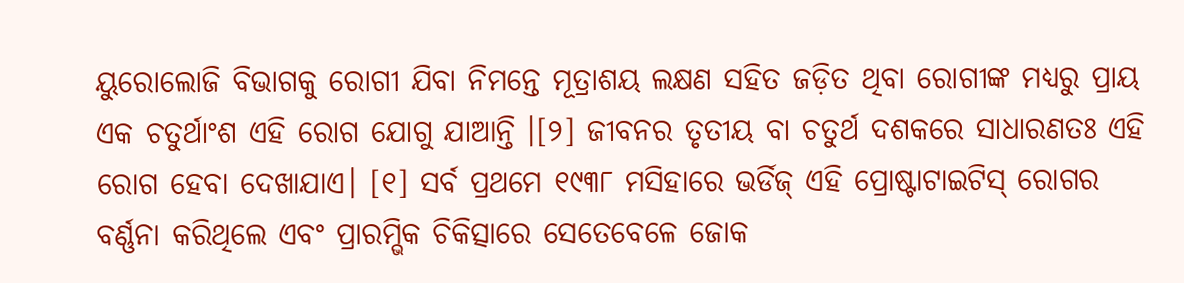ୟୁରୋଲୋଜି ବିଭାଗକୁ ରୋଗୀ ଯିବା ନିମନ୍ତେ ମୂତ୍ରାଶୟ ଲକ୍ଷଣ ସହିତ ଜଡ଼ିତ ଥିବା ରୋଗୀଙ୍କ ମଧ୍ୟରୁ ପ୍ରାୟ ଏକ ଚତୁର୍ଥାଂଶ ଏହି ରୋଗ ଯୋଗୁ ଯାଆନ୍ତି ।[୨] ଜୀବନର ତୃତୀୟ ବା ଚତୁର୍ଥ ଦଶକରେ ସାଧାରଣତଃ ଏହି ରୋଗ ହେବା ଦେଖାଯାଏ। [୧] ସର୍ବ ପ୍ରଥମେ ୧୯୩୮ ମସିହାରେ ଭର୍ଡିଜ୍ ଏହି ପ୍ରୋଷ୍ଟାଟାଇଟିସ୍ ରୋଗର ବର୍ଣ୍ଣନା କରିଥିଲେ ଏବଂ ପ୍ରାରମ୍ଭିକ ଚିକିତ୍ସାରେ ସେତେବେଳେ ଜୋକ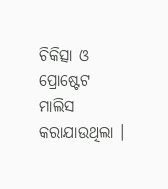ଚିକିତ୍ସା ଓ ପ୍ରୋଷ୍ଟେଟ ମାଲିସ କରାଯାଉଥିଲା ।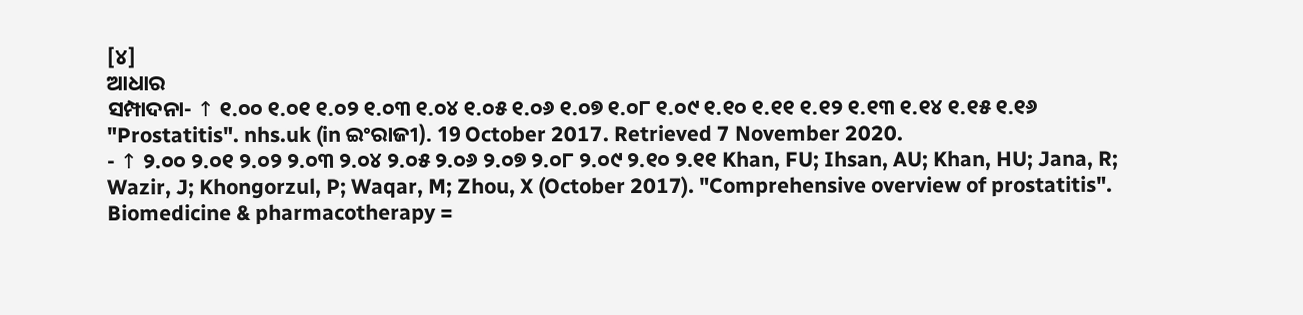[୪]
ଆଧାର
ସମ୍ପାଦନା- ↑ ୧.୦୦ ୧.୦୧ ୧.୦୨ ୧.୦୩ ୧.୦୪ ୧.୦୫ ୧.୦୬ ୧.୦୭ ୧.୦୮ ୧.୦୯ ୧.୧୦ ୧.୧୧ ୧.୧୨ ୧.୧୩ ୧.୧୪ ୧.୧୫ ୧.୧୬ "Prostatitis". nhs.uk (in ଇଂରାଜୀ). 19 October 2017. Retrieved 7 November 2020.
- ↑ ୨.୦୦ ୨.୦୧ ୨.୦୨ ୨.୦୩ ୨.୦୪ ୨.୦୫ ୨.୦୬ ୨.୦୭ ୨.୦୮ ୨.୦୯ ୨.୧୦ ୨.୧୧ Khan, FU; Ihsan, AU; Khan, HU; Jana, R; Wazir, J; Khongorzul, P; Waqar, M; Zhou, X (October 2017). "Comprehensive overview of prostatitis". Biomedicine & pharmacotherapy =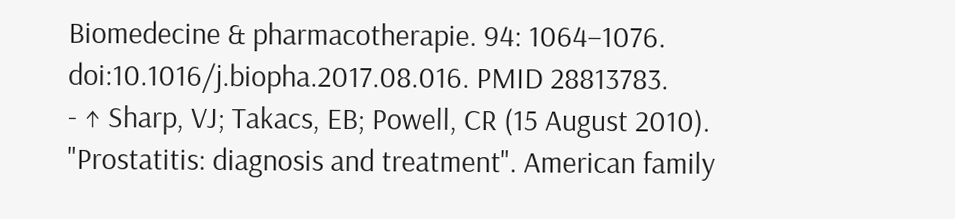Biomedecine & pharmacotherapie. 94: 1064–1076. doi:10.1016/j.biopha.2017.08.016. PMID 28813783.
- ↑ Sharp, VJ; Takacs, EB; Powell, CR (15 August 2010). "Prostatitis: diagnosis and treatment". American family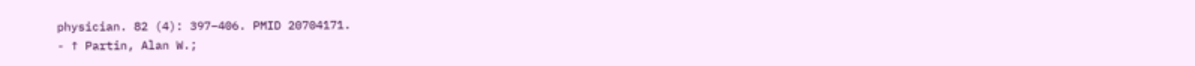physician. 82 (4): 397–406. PMID 20704171.
- ↑ Partin, Alan W.;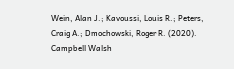Wein, Alan J.; Kavoussi, Louis R.; Peters, Craig A.; Dmochowski, Roger R. (2020). Campbell Walsh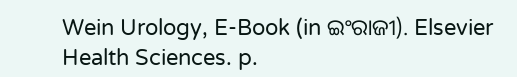Wein Urology, E-Book (in ଇଂରାଜୀ). Elsevier Health Sciences. p.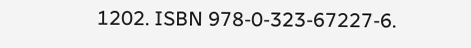1202. ISBN 978-0-323-67227-6.